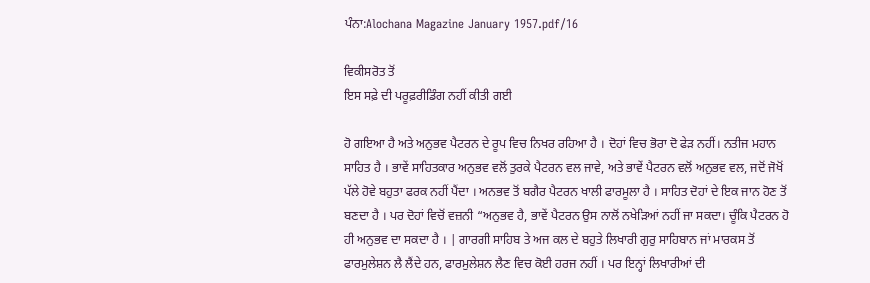ਪੰਨਾ:Alochana Magazine January 1957.pdf/16

ਵਿਕੀਸਰੋਤ ਤੋਂ
ਇਸ ਸਫ਼ੇ ਦੀ ਪਰੂਫ਼ਰੀਡਿੰਗ ਨਹੀਂ ਕੀਤੀ ਗਈ

ਹੋ ਗਇਆ ਹੈ ਅਤੇ ਅਨੁਭਵ ਪੈਟਰਨ ਦੇ ਰੂਪ ਵਿਚ ਨਿਖਰ ਰਹਿਆ ਹੈ । ਦੋਹਾਂ ਵਿਚ ਭੋਰਾ ਦੋ ਫੇੜ ਨਹੀਂ। ਨਤੀਜ ਮਹਾਨ ਸਾਹਿਤ ਹੈ । ਭਾਵੇਂ ਸਾਹਿਤਕਾਰ ਅਨੁਭਵ ਵਲੋਂ ਤੁਰਕੇ ਪੈਟਰਨ ਵਲ ਜਾਵੇ, ਅਤੇ ਭਾਵੇਂ ਪੈਟਰਨ ਵਲੋਂ ਅਨੁਭਵ ਵਲ, ਜਦੋਂ ਜੋਖੋਂ ਪੱਲੇ ਹੋਵੇ ਬਹੁਤਾ ਫਰਕ ਨਹੀਂ ਪੈਂਦਾ । ਅਨਭਵ ਤੋਂ ਬਗੈਰ ਪੈਟਰਨ ਖਾਲੀ ਫਾਰਮੂਲਾ ਹੈ । ਸਾਹਿਤ ਦੋਹਾਂ ਦੇ ਇਕ ਜਾਨ ਹੋਣ ਤੋਂ ਬਣਦਾ ਹੈ । ਪਰ ਦੋਹਾਂ ਵਿਚੋਂ ਵਜ਼ਨੀ “ਅਨੁਭਵ ਹੈ, ਭਾਵੇਂ ਪੈਟਰਨ ਉਸ ਨਾਲੋਂ ਨਖੇੜਿਆਂ ਨਹੀਂ ਜਾ ਸਕਦਾ। ਚੂੰਕਿ ਪੈਟਰਨ ਹੋ ਹੀ ਅਨੁਭਵ ਦਾ ਸਕਦਾ ਹੈ । | ਗਾਰਗੀ ਸਾਹਿਬ ਤੇ ਅਜ ਕਲ ਦੇ ਬਹੁਤੇ ਲਿਖਾਰੀ ਗੁਰੁ ਸਾਹਿਬਾਨ ਜਾਂ ਮਾਰਕਸ ਤੋਂ ਫਾਰਮੁਲੇਸ਼ਨ ਲੈ ਲੈਂਦੇ ਹਨ, ਫਾਰਮੁਲੇਸ਼ਨ ਲੈਣ ਵਿਚ ਕੋਈ ਹਰਜ ਨਹੀਂ । ਪਰ ਇਨ੍ਹਾਂ ਲਿਖਾਰੀਆਂ ਦੀ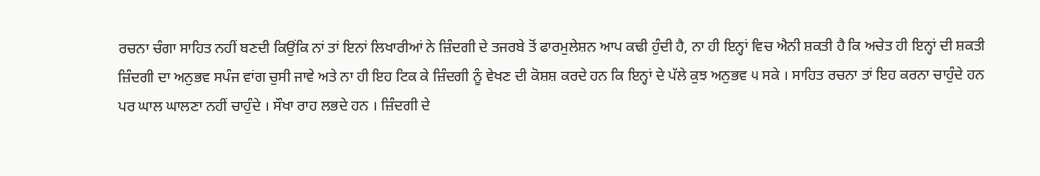ਰਚਨਾ ਚੰਗਾ ਸਾਹਿਤ ਨਹੀਂ ਬਣਦੀ ਕਿਉਂਕਿ ਨਾਂ ਤਾਂ ਇਨਾਂ ਲਿਖਾਰੀਆਂ ਨੇ ਜ਼ਿੰਦਗੀ ਦੇ ਤਜਰਬੇ ਤੋਂ ਫਾਰਮੁਲੇਸ਼ਨ ਆਪ ਕਢੀ ਹੁੰਦੀ ਹੈ, ਨਾ ਹੀ ਇਨ੍ਹਾਂ ਵਿਚ ਐਨੀ ਸ਼ਕਤੀ ਹੈ ਕਿ ਅਚੇਤ ਹੀ ਇਨ੍ਹਾਂ ਦੀ ਸ਼ਕਤੀ ਜ਼ਿੰਦਗੀ ਦਾ ਅਨੁਭਵ ਸਪੰਜ ਵਾਂਗ ਚੁਸੀ ਜਾਵੇ ਅਤੇ ਨਾ ਹੀ ਇਹ ਟਿਕ ਕੇ ਜ਼ਿੰਦਗੀ ਨੂੰ ਵੇਖਣ ਦੀ ਕੋਸ਼ਸ਼ ਕਰਦੇ ਹਨ ਕਿ ਇਨ੍ਹਾਂ ਦੇ ਪੱਲੇ ਕੁਝ ਅਨੁਭਵ ੫ ਸਕੇ । ਸਾਹਿਤ ਰਚਨਾ ਤਾਂ ਇਹ ਕਰਨਾ ਚਾਹੁੰਦੇ ਹਨ ਪਰ ਘਾਲ ਘਾਲਣਾ ਨਹੀਂ ਚਾਹੁੰਦੇ । ਸੌਖਾ ਰਾਹ ਲਭਦੇ ਹਨ । ਜ਼ਿੰਦਗੀ ਦੇ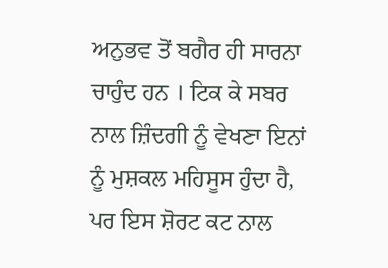ਅਨੁਭਵ ਤੋਂ ਬਗੈਰ ਹੀ ਸਾਰਨਾ ਚਾਹੁੰਦ ਹਨ । ਟਿਕ ਕੇ ਸਬਰ ਨਾਲ ਜ਼ਿੰਦਗੀ ਨੂੰ ਵੇਖਣਾ ਇਨਾਂ ਨੂੰ ਮੁਸ਼ਕਲ ਮਹਿਸੂਸ ਹੁੰਦਾ ਹੈ, ਪਰ ਇਸ ਸ਼ੋਰਟ ਕਟ ਨਾਲ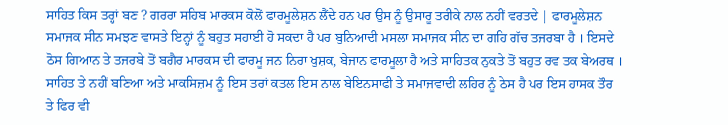ਸਾਹਿਤ ਕਿਸ ਤਰ੍ਹਾਂ ਬਣ ? ਗਰਰਾ ਸਹਿਬ ਮਾਰਕਸ ਕੋਲੋਂ ਫਾਰਮੂਲੇਸ਼ਨ ਲੈਂਦੇ ਹਨ ਪਰ ਉਸ ਨੂੰ ਉਸਾਰੂ ਤਰੀਕੇ ਨਾਲ ਨਹੀਂ ਵਰਤਦੇ | ਫਾਰਮੂਲੇਸ਼ਨ ਸਮਾਜਕ ਸੀਨ ਸਮਝਣ ਵਾਸਤੇ ਇਨ੍ਹਾਂ ਨੂੰ ਬਹੁਤ ਸਹਾਈ ਹੋ ਸਕਦਾ ਹੈ ਪਰ ਬੁਨਿਆਦੀ ਮਸਲਾ ਸਮਾਜਕ ਸੀਨ ਦਾ ਗਹਿ ਗੱਚ ਤਜਰਬਾ ਹੈ । ਇਸਦੇ ਠੋਸ ਗਿਆਨ ਤੇ ਤਜਰਬੇ ਤੋਂ ਬਗੈਰ ਮਾਰਕਸ ਦੀ ਫਾਰਮੂ ਜਨ ਨਿਰਾ ਖੁਸ਼ਕ, ਬੇਜਾਨ ਫਾਰਮੂਲਾ ਹੈ ਅਤੇ ਸਾਹਿਤਕ ਨੁਕਤੇ ਤੋਂ ਬਹੁਤ ਰਵ ਤਕ ਬੇਅਰਥ । ਸਾਹਿਤ ਤੇ ਨਹੀਂ ਬਣਿਆ ਅਤੇ ਮਾਕਸਿਜ਼ਮ ਨੂੰ ਇਸ ਤਰਾਂ ਕਤਲ ਇਸ ਨਾਲ ਬੇਇਨਸਾਫੀ ਤੇ ਸਮਾਜਵਾਦੀ ਲਹਿਰ ਨੂੰ ਠੇਸ ਹੈ ਪਰ ਇਸ ਹਾਸਕ ਤੌਰ ਤੇ ਫਿਰ ਵੀ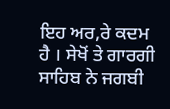ਇਹ ਅਰ,ਰੇ ਕਦਮ ਹੈ । ਸੇਖੋਂ ਤੇ ਗਾਰਗੀ ਸਾਹਿਬ ਨੇ ਜਗਬੀ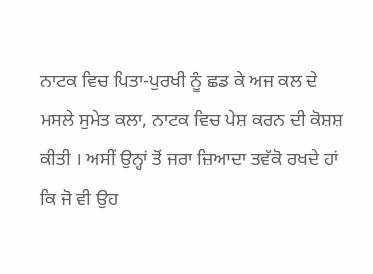ਨਾਟਕ ਵਿਚ ਪਿਤਾ-ਪੁਰਖੀ ਨੂੰ ਛਡ ਕੇ ਅਜ ਕਲ ਦੇ ਮਸਲੇ ਸੁਮੇਤ ਕਲਾ, ਨਾਟਕ ਵਿਚ ਪੇਸ਼ ਕਰਨ ਦੀ ਕੋਸ਼ਸ਼ ਕੀਤੀ । ਅਸੀਂ ਉਨ੍ਹਾਂ ਤੋਂ ਜਰਾ ਜ਼ਿਆਦਾ ਤਵੱਕੋ ਰਖਦੇ ਹਾਂ ਕਿ ਜੋ ਵੀ ਉਹ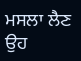ਮਸਲਾ ਲੈਣ ਉਹ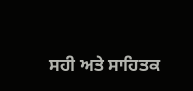ਸਹੀ ਅਤੇ ਸਾਹਿਤਕ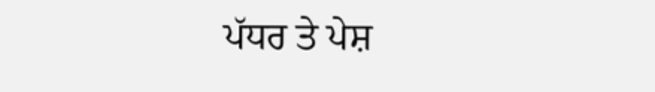ਪੱਧਰ ਤੇ ਪੇਸ਼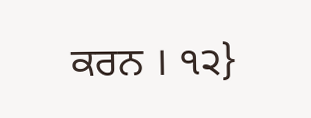ਕਰਨ । ੧੨}